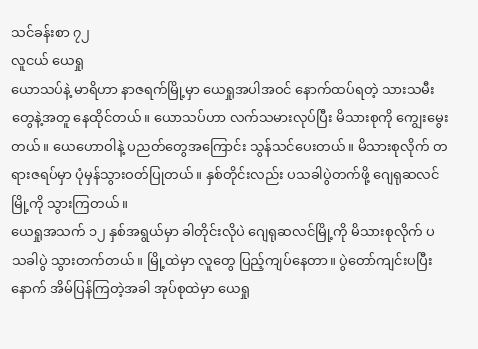သင်ခန်းစာ ၇၂
လူငယ် ယေရှု
ယောသပ်နဲ့ မာရိဟာ နာဇရက်မြို့မှာ ယေရှုအပါအဝင် နောက်ထပ်ရတဲ့ သားသမီးတွေနဲ့အတူ နေထိုင်တယ်။ ယောသပ်ဟာ လက်သမားလုပ်ပြီး မိသားစုကို ကျွေးမွေးတယ်။ ယေဟောဝါနဲ့ ပညတ်တွေအကြောင်း သွန်သင်ပေးတယ်။ မိသားစုလိုက် တရားဇရပ်မှာ ပုံမှန်သွားဝတ်ပြုတယ်။ နှစ်တိုင်းလည်း ပသခါပွဲတက်ဖို့ ဂျေရုဆလင်မြို့ကို သွားကြတယ်။
ယေရှုအသက် ၁၂ နှစ်အရွယ်မှာ ခါတိုင်းလိုပဲ ဂျေရုဆလင်မြို့ကို မိသားစုလိုက် ပသခါပွဲ သွားတက်တယ်။ မြို့ထဲမှာ လူတွေ ပြည့်ကျပ်နေတာ။ ပွဲတော်ကျင်းပပြီးနောက် အိမ်ပြန်ကြတဲ့အခါ အုပ်စုထဲမှာ ယေရှု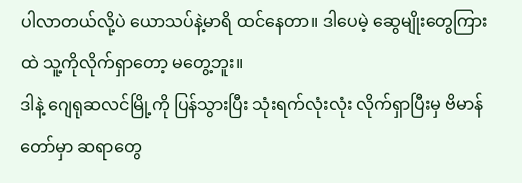ပါလာတယ်လို့ပဲ ယောသပ်နဲ့မာရိ ထင်နေတာ။ ဒါပေမဲ့ ဆွေမျိုးတွေကြားထဲ သူ့ကိုလိုက်ရှာတော့ မတွေ့ဘူး။
ဒါနဲ့ ဂျေရုဆလင်မြို့ကို ပြန်သွားပြီး သုံးရက်လုံးလုံး လိုက်ရှာပြီးမှ ဗိမာန်တော်မှာ ဆရာတွေ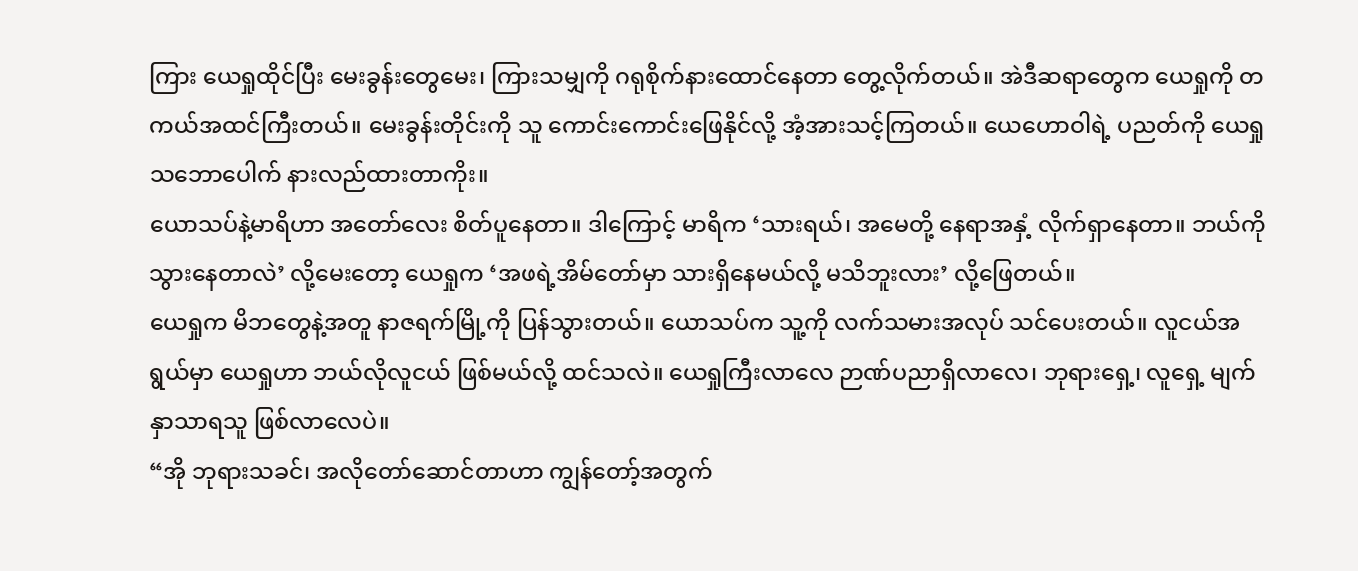ကြား ယေရှုထိုင်ပြီး မေးခွန်းတွေမေး၊ ကြားသမျှကို ဂရုစိုက်နားထောင်နေတာ တွေ့လိုက်တယ်။ အဲဒီဆရာတွေက ယေရှုကို တကယ်အထင်ကြီးတယ်။ မေးခွန်းတိုင်းကို သူ ကောင်းကောင်းဖြေနိုင်လို့ အံ့အားသင့်ကြတယ်။ ယေဟောဝါရဲ့ ပညတ်ကို ယေရှု သဘောပေါက် နားလည်ထားတာကိုး။
ယောသပ်နဲ့မာရိဟာ အတော်လေး စိတ်ပူနေတာ။ ဒါကြောင့် မာရိက ‘သားရယ်၊ အမေတို့ နေရာအနှံ့ လိုက်ရှာနေတာ။ ဘယ်ကိုသွားနေတာလဲ’ လို့မေးတော့ ယေရှုက ‘အဖရဲ့အိမ်တော်မှာ သားရှိနေမယ်လို့ မသိဘူးလား’ လို့ဖြေတယ်။
ယေရှုက မိဘတွေနဲ့အတူ နာဇရက်မြို့ကို ပြန်သွားတယ်။ ယောသပ်က သူ့ကို လက်သမားအလုပ် သင်ပေးတယ်။ လူငယ်အရွယ်မှာ ယေရှုဟာ ဘယ်လိုလူငယ် ဖြစ်မယ်လို့ ထင်သလဲ။ ယေရှုကြီးလာလေ ဉာဏ်ပညာရှိလာလေ၊ ဘုရားရှေ့၊ လူရှေ့ မျက်နှာသာရသူ ဖြစ်လာလေပဲ။
“အို ဘုရားသခင်၊ အလိုတော်ဆောင်တာဟာ ကျွန်တော့်အတွက်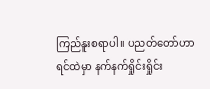ကြည်နူးစရာပါ။ ပညတ်တော်ဟာ ရင်ထဲမှာ နက်နက်ရှိုင်းရှိုင်း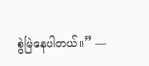စွဲမြဲနေပါတယ်။” —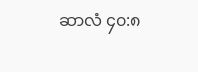ဆာလံ ၄၀:၈